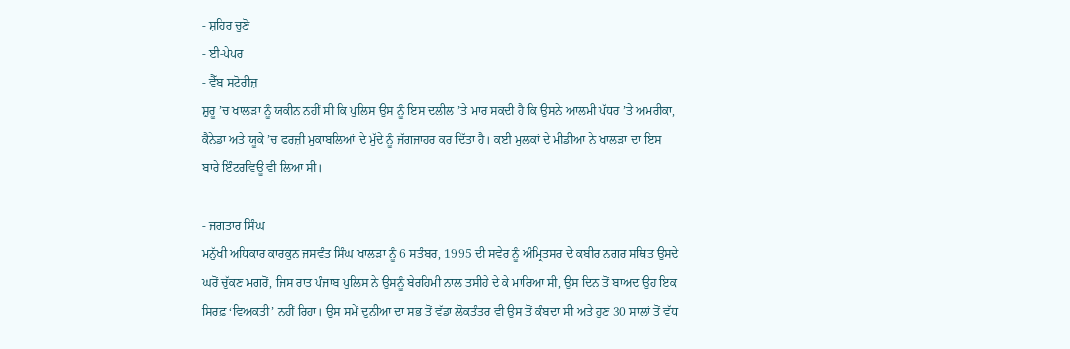- ਸ਼ਹਿਰ ਚੁਣੋ
- ਈ-ਪੇਪਰ
- ਵੈੱਬ ਸਟੋਰੀਜ਼
ਸ਼ੁਰੂ ’ਚ ਖਾਲੜਾ ਨੂੰ ਯਕੀਨ ਨਹੀਂ ਸੀ ਕਿ ਪੁਲਿਸ ਉਸ ਨੂੰ ਇਸ ਦਲੀਲ ’ਤੇ ਮਾਰ ਸਕਦੀ ਹੈ ਕਿ ਉਸਨੇ ਆਲਮੀ ਪੱਧਰ ’ਤੇ ਅਮਰੀਕਾ, ਕੈਨੇਡਾ ਅਤੇ ਯੂਕੇ ’ਚ ਫਰਜ਼ੀ ਮੁਕਾਬਲਿਆਂ ਦੇ ਮੁੱਦੇ ਨੂੰ ਜੱਗਜਾਹਰ ਕਰ ਦਿੱਤਾ ਹੈ। ਕਈ ਮੁਲਕਾਂ ਦੇ ਮੀਡੀਆ ਨੇ ਖਾਲੜਾ ਦਾ ਇਸ ਬਾਰੇ ਇੰਟਰਵਿਊ ਵੀ ਲਿਆ ਸੀ।

- ਜਗਤਾਰ ਸਿੰਘ
ਮਨੁੱਖੀ ਅਧਿਕਾਰ ਕਾਰਕੁਨ ਜਸਵੰਤ ਸਿੰਘ ਖਾਲੜਾ ਨੂੰ 6 ਸਤੰਬਰ, 1995 ਦੀ ਸਵੇਰ ਨੂੰ ਅੰਮ੍ਰਿਤਸਰ ਦੇ ਕਬੀਰ ਨਗਰ ਸਥਿਤ ਉਸਦੇ ਘਰੋਂ ਚੁੱਕਣ ਮਗਰੋਂ, ਜਿਸ ਰਾਤ ਪੰਜਾਬ ਪੁਲਿਸ ਨੇ ਉਸਨੂੰ ਬੇਰਹਿਮੀ ਨਾਲ ਤਸੀਹੇ ਦੇ ਕੇ ਮਾਰਿਆ ਸੀ, ਉਸ ਦਿਨ ਤੋਂ ਬਾਅਦ ਉਹ ਇਕ ਸਿਰਫ਼ ‘ਵਿਅਕਤੀ’ ਨਹੀਂ ਰਿਹਾ। ਉਸ ਸਮੇਂ ਦੁਨੀਆ ਦਾ ਸਭ ਤੋਂ ਵੱਡਾ ਲੋਕਤੰਤਰ ਵੀ ਉਸ ਤੋਂ ਕੰਬਦਾ ਸੀ ਅਤੇ ਹੁਣ 30 ਸਾਲਾਂ ਤੋਂ ਵੱਧ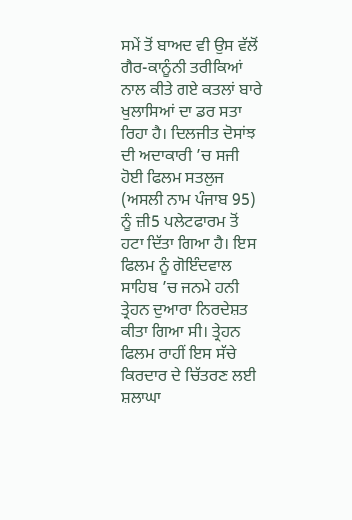ਸਮੇਂ ਤੋਂ ਬਾਅਦ ਵੀ ਉਸ ਵੱਲੋਂ ਗੈਰ-ਕਾਨੂੰਨੀ ਤਰੀਕਿਆਂ ਨਾਲ ਕੀਤੇ ਗਏ ਕਤਲਾਂ ਬਾਰੇ ਖੁਲਾਸਿਆਂ ਦਾ ਡਰ ਸਤਾ ਰਿਹਾ ਹੈ। ਦਿਲਜੀਤ ਦੋਸਾਂਝ ਦੀ ਅਦਾਕਾਰੀ ’ਚ ਸਜੀ ਹੋਈ ਫਿਲਮ ਸਤਲੁਜ (ਅਸਲੀ ਨਾਮ ਪੰਜਾਬ 95) ਨੂੰ ਜ਼ੀ5 ਪਲੇਟਫਾਰਮ ਤੋਂ ਹਟਾ ਦਿੱਤਾ ਗਿਆ ਹੈ। ਇਸ ਫਿਲਮ ਨੂੰ ਗੋਇੰਦਵਾਲ ਸਾਹਿਬ ’ਚ ਜਨਮੇ ਹਨੀ ਤ੍ਰੇਹਨ ਦੁਆਰਾ ਨਿਰਦੇਸ਼ਤ ਕੀਤਾ ਗਿਆ ਸੀ। ਤ੍ਰੇਹਨ ਫਿਲਮ ਰਾਹੀਂ ਇਸ ਸੱਚੇ ਕਿਰਦਾਰ ਦੇ ਚਿੱਤਰਣ ਲਈ ਸ਼ਲਾਘਾ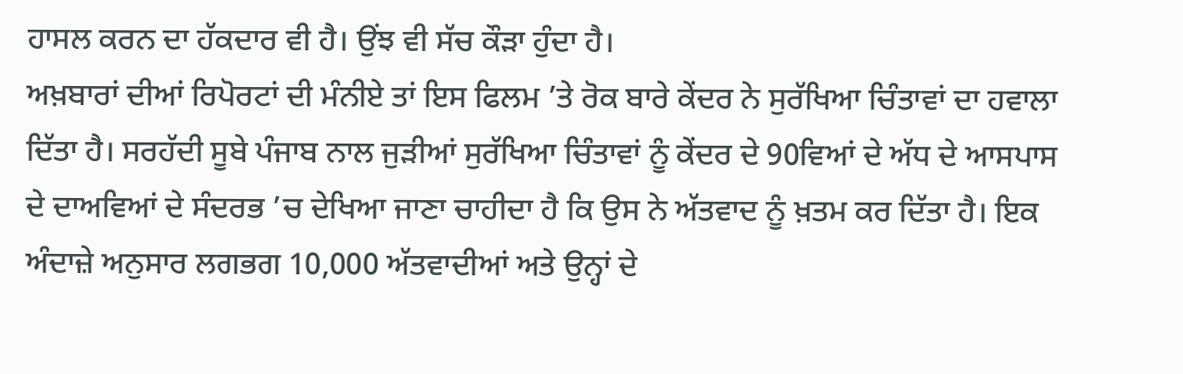ਹਾਸਲ ਕਰਨ ਦਾ ਹੱਕਦਾਰ ਵੀ ਹੈ। ਉਂਝ ਵੀ ਸੱਚ ਕੌੜਾ ਹੁੰਦਾ ਹੈ।
ਅਖ਼ਬਾਰਾਂ ਦੀਆਂ ਰਿਪੋਰਟਾਂ ਦੀ ਮੰਨੀਏ ਤਾਂ ਇਸ ਫਿਲਮ ’ਤੇ ਰੋਕ ਬਾਰੇ ਕੇਂਦਰ ਨੇ ਸੁਰੱਖਿਆ ਚਿੰਤਾਵਾਂ ਦਾ ਹਵਾਲਾ ਦਿੱਤਾ ਹੈ। ਸਰਹੱਦੀ ਸੂਬੇ ਪੰਜਾਬ ਨਾਲ ਜੁੜੀਆਂ ਸੁਰੱਖਿਆ ਚਿੰਤਾਵਾਂ ਨੂੰ ਕੇਂਦਰ ਦੇ 90ਵਿਆਂ ਦੇ ਅੱਧ ਦੇ ਆਸਪਾਸ ਦੇ ਦਾਅਵਿਆਂ ਦੇ ਸੰਦਰਭ ’ਚ ਦੇਖਿਆ ਜਾਣਾ ਚਾਹੀਦਾ ਹੈ ਕਿ ਉਸ ਨੇ ਅੱਤਵਾਦ ਨੂੰ ਖ਼ਤਮ ਕਰ ਦਿੱਤਾ ਹੈ। ਇਕ ਅੰਦਾਜ਼ੇ ਅਨੁਸਾਰ ਲਗਭਗ 10,000 ਅੱਤਵਾਦੀਆਂ ਅਤੇ ਉਨ੍ਹਾਂ ਦੇ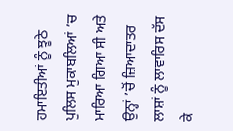ਹਮਾਇਤੀਆਂ ਨੂੰ ਝੂਠੇ ਪੁਲਿਸ ਮੁਕਾਬਲਿਆਂ ’ਚ ਮਾਰਿਆ ਗਿਆ ਸੀ ਅਤੇ ਉਨ੍ਹਾਂ ’ਚੋਂ ਜ਼ਿਆਦਾਤਰ ਲਾਸ਼ਾਂ ਨੂੰ ਲਾਵਾਰਿਸ ਦੱਸ ਕੇ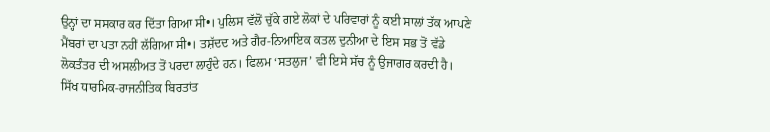ਉਨ੍ਹਾਂ ਦਾ ਸਸਕਾਰ ਕਰ ਦਿੱਤਾ ਗਿਆ ਸੀ•। ਪੁਲਿਸ ਵੱਲੋਂ ਚੁੱਕੇ ਗਏ ਲੋਕਾਂ ਦੇ ਪਰਿਵਾਰਾਂ ਨੂੰ ਕਈ ਸਾਲਾਂ ਤੱਕ ਆਪਣੇ ਮੈਂਬਰਾਂ ਦਾ ਪਤਾ ਨਹੀਂ ਲੱਗਿਆ ਸੀ•। ਤਸ਼ੱਦਦ ਅਤੇ ਗੈਰ-ਨਿਆਇਕ ਕਤਲ ਦੁਨੀਆ ਦੇ ਇਸ ਸਭ ਤੋਂ ਵੱਡੇ ਲੋਕਤੰਤਰ ਦੀ ਅਸਲੀਅਤ ਤੋਂ ਪਰਦਾ ਲਾਹੁੰਦੇ ਹਨ। ਫਿਲਮ ‘ਸਤਲੁਜ’ ਵੀ ਇਸੇ ਸੱਚ ਨੂੰ ਉਜਾਗਰ ਕਰਦੀ ਹੈ।
ਸਿੱਖ ਧਾਰਮਿਕ-ਰਾਜਨੀਤਿਕ ਬਿਰਤਾਂਤ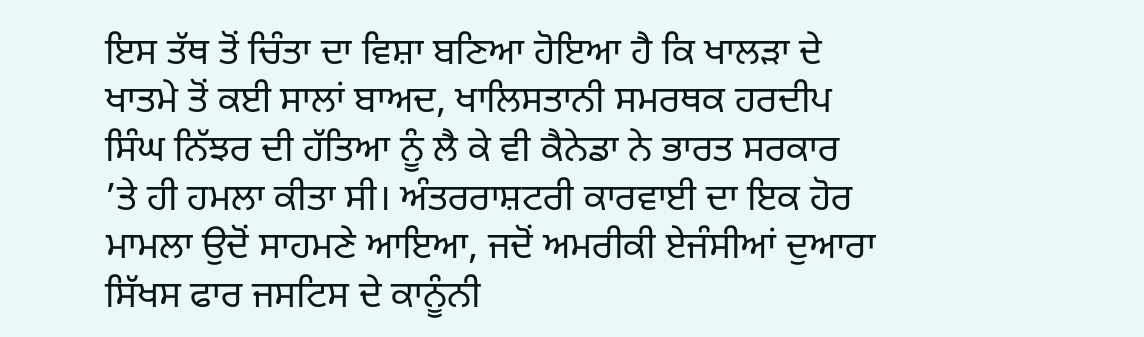ਇਸ ਤੱਥ ਤੋਂ ਚਿੰਤਾ ਦਾ ਵਿਸ਼ਾ ਬਣਿਆ ਹੋਇਆ ਹੈ ਕਿ ਖਾਲੜਾ ਦੇ ਖਾਤਮੇ ਤੋਂ ਕਈ ਸਾਲਾਂ ਬਾਅਦ, ਖਾਲਿਸਤਾਨੀ ਸਮਰਥਕ ਹਰਦੀਪ ਸਿੰਘ ਨਿੱਝਰ ਦੀ ਹੱਤਿਆ ਨੂੰ ਲੈ ਕੇ ਵੀ ਕੈਨੇਡਾ ਨੇ ਭਾਰਤ ਸਰਕਾਰ ’ਤੇ ਹੀ ਹਮਲਾ ਕੀਤਾ ਸੀ। ਅੰਤਰਰਾਸ਼ਟਰੀ ਕਾਰਵਾਈ ਦਾ ਇਕ ਹੋਰ ਮਾਮਲਾ ਉਦੋਂ ਸਾਹਮਣੇ ਆਇਆ, ਜਦੋਂ ਅਮਰੀਕੀ ਏਜੰਸੀਆਂ ਦੁਆਰਾ ਸਿੱਖਸ ਫਾਰ ਜਸਟਿਸ ਦੇ ਕਾਨੂੰਨੀ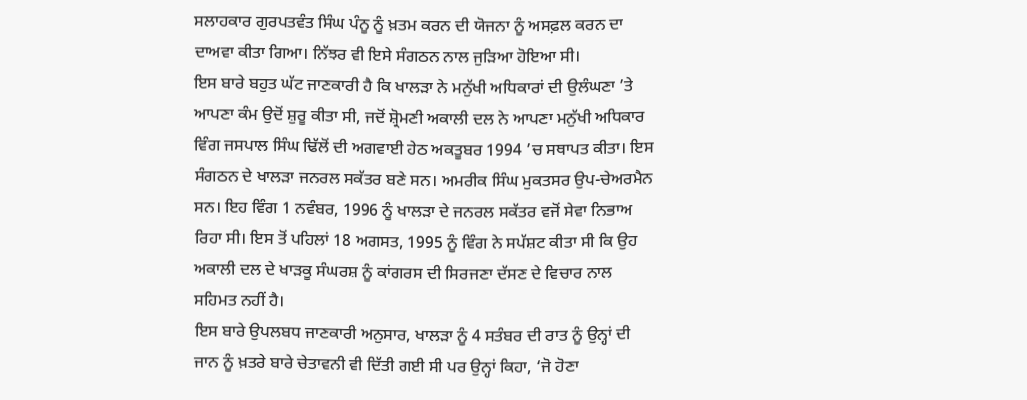ਸਲਾਹਕਾਰ ਗੁਰਪਤਵੰਤ ਸਿੰਘ ਪੰਨੂ ਨੂੰ ਖ਼ਤਮ ਕਰਨ ਦੀ ਯੋਜਨਾ ਨੂੰ ਅਸਫ਼ਲ ਕਰਨ ਦਾ ਦਾਅਵਾ ਕੀਤਾ ਗਿਆ। ਨਿੱਝਰ ਵੀ ਇਸੇ ਸੰਗਠਨ ਨਾਲ ਜੁੜਿਆ ਹੋਇਆ ਸੀ।
ਇਸ ਬਾਰੇ ਬਹੁਤ ਘੱਟ ਜਾਣਕਾਰੀ ਹੈ ਕਿ ਖਾਲੜਾ ਨੇ ਮਨੁੱਖੀ ਅਧਿਕਾਰਾਂ ਦੀ ਉਲੰਘਣਾ ’ਤੇ ਆਪਣਾ ਕੰਮ ਉਦੋਂ ਸ਼ੁਰੂ ਕੀਤਾ ਸੀ, ਜਦੋਂ ਸ਼੍ਰੋਮਣੀ ਅਕਾਲੀ ਦਲ ਨੇ ਆਪਣਾ ਮਨੁੱਖੀ ਅਧਿਕਾਰ ਵਿੰਗ ਜਸਪਾਲ ਸਿੰਘ ਢਿੱਲੋਂ ਦੀ ਅਗਵਾਈ ਹੇਠ ਅਕਤੂਬਰ 1994 ’ਚ ਸਥਾਪਤ ਕੀਤਾ। ਇਸ ਸੰਗਠਨ ਦੇ ਖਾਲੜਾ ਜਨਰਲ ਸਕੱਤਰ ਬਣੇ ਸਨ। ਅਮਰੀਕ ਸਿੰਘ ਮੁਕਤਸਰ ਉਪ-ਚੇਅਰਮੈਨ ਸਨ। ਇਹ ਵਿੰਗ 1 ਨਵੰਬਰ, 1996 ਨੂੰ ਖਾਲੜਾ ਦੇ ਜਨਰਲ ਸਕੱਤਰ ਵਜੋਂ ਸੇਵਾ ਨਿਭਾਅ ਰਿਹਾ ਸੀ। ਇਸ ਤੋਂ ਪਹਿਲਾਂ 18 ਅਗਸਤ, 1995 ਨੂੰ ਵਿੰਗ ਨੇ ਸਪੱਸ਼ਟ ਕੀਤਾ ਸੀ ਕਿ ਉਹ ਅਕਾਲੀ ਦਲ ਦੇ ਖਾੜਕੂ ਸੰਘਰਸ਼ ਨੂੰ ਕਾਂਗਰਸ ਦੀ ਸਿਰਜਣਾ ਦੱਸਣ ਦੇ ਵਿਚਾਰ ਨਾਲ ਸਹਿਮਤ ਨਹੀਂ ਹੈ।
ਇਸ ਬਾਰੇ ਉਪਲਬਧ ਜਾਣਕਾਰੀ ਅਨੁਸਾਰ, ਖਾਲੜਾ ਨੂੰ 4 ਸਤੰਬਰ ਦੀ ਰਾਤ ਨੂੰ ਉਨ੍ਹਾਂ ਦੀ ਜਾਨ ਨੂੰ ਖ਼ਤਰੇ ਬਾਰੇ ਚੇਤਾਵਨੀ ਵੀ ਦਿੱਤੀ ਗਈ ਸੀ ਪਰ ਉਨ੍ਹਾਂ ਕਿਹਾ, ‘ਜੋ ਹੋਣਾ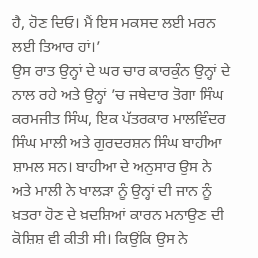ਹੈ, ਹੋਣ ਦਿਓ। ਮੈਂ ਇਸ ਮਕਸਦ ਲਈ ਮਰਨ ਲਈ ਤਿਆਰ ਹਾਂ।’
ਉਸ ਰਾਤ ਉਨ੍ਹਾਂ ਦੇ ਘਰ ਚਾਰ ਕਾਰਕੁੰਨ ਉਨ੍ਹਾਂ ਦੇ ਨਾਲ ਰਹੇ ਅਤੇ ਉਨ੍ਹਾਂ ’ਚ ਜਥੇਦਾਰ ਤੋਗਾ ਸਿੰਘ ਕਰਮਜੀਤ ਸਿੰਘ, ਇਕ ਪੱਤਰਕਾਰ ਮਾਲਵਿੰਦਰ ਸਿੰਘ ਮਾਲੀ ਅਤੇ ਗੁਰਦਰਸ਼ਨ ਸਿੰਘ ਬਾਹੀਆ ਸ਼ਾਮਲ ਸਨ। ਬਾਹੀਆ ਦੇ ਅਨੁਸਾਰ ਉਸ ਨੇ ਅਤੇ ਮਾਲੀ ਨੇ ਖਾਲੜਾ ਨੂੰ ਉਨ੍ਹਾਂ ਦੀ ਜਾਨ ਨੂੰ ਖ਼ਤਰਾ ਹੋਣ ਦੇ ਖ਼ਦਸ਼ਿਆਂ ਕਾਰਨ ਮਨਾਉਣ ਦੀ ਕੋਸ਼ਿਸ਼ ਵੀ ਕੀਤੀ ਸੀ। ਕਿਉਂਕਿ ਉਸ ਨੇ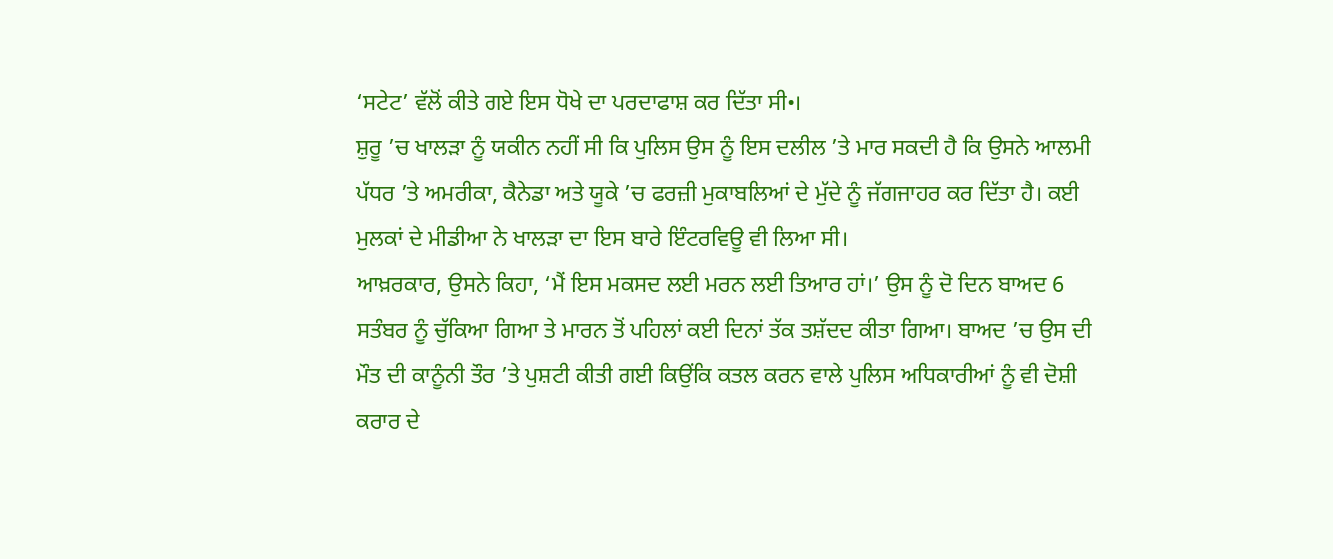‘ਸਟੇਟ’ ਵੱਲੋਂ ਕੀਤੇ ਗਏ ਇਸ ਧੋਖੇ ਦਾ ਪਰਦਾਫਾਸ਼ ਕਰ ਦਿੱਤਾ ਸੀ•।
ਸ਼ੁਰੂ ’ਚ ਖਾਲੜਾ ਨੂੰ ਯਕੀਨ ਨਹੀਂ ਸੀ ਕਿ ਪੁਲਿਸ ਉਸ ਨੂੰ ਇਸ ਦਲੀਲ ’ਤੇ ਮਾਰ ਸਕਦੀ ਹੈ ਕਿ ਉਸਨੇ ਆਲਮੀ ਪੱਧਰ ’ਤੇ ਅਮਰੀਕਾ, ਕੈਨੇਡਾ ਅਤੇ ਯੂਕੇ ’ਚ ਫਰਜ਼ੀ ਮੁਕਾਬਲਿਆਂ ਦੇ ਮੁੱਦੇ ਨੂੰ ਜੱਗਜਾਹਰ ਕਰ ਦਿੱਤਾ ਹੈ। ਕਈ ਮੁਲਕਾਂ ਦੇ ਮੀਡੀਆ ਨੇ ਖਾਲੜਾ ਦਾ ਇਸ ਬਾਰੇ ਇੰਟਰਵਿਊ ਵੀ ਲਿਆ ਸੀ।
ਆਖ਼ਰਕਾਰ, ਉਸਨੇ ਕਿਹਾ, ‘ਮੈਂ ਇਸ ਮਕਸਦ ਲਈ ਮਰਨ ਲਈ ਤਿਆਰ ਹਾਂ।’ ਉਸ ਨੂੰ ਦੋ ਦਿਨ ਬਾਅਦ 6 ਸਤੰਬਰ ਨੂੰ ਚੁੱਕਿਆ ਗਿਆ ਤੇ ਮਾਰਨ ਤੋਂ ਪਹਿਲਾਂ ਕਈ ਦਿਨਾਂ ਤੱਕ ਤਸ਼ੱਦਦ ਕੀਤਾ ਗਿਆ। ਬਾਅਦ ’ਚ ਉਸ ਦੀ ਮੌਤ ਦੀ ਕਾਨੂੰਨੀ ਤੌਰ ’ਤੇ ਪੁਸ਼ਟੀ ਕੀਤੀ ਗਈ ਕਿਉਂਕਿ ਕਤਲ ਕਰਨ ਵਾਲੇ ਪੁਲਿਸ ਅਧਿਕਾਰੀਆਂ ਨੂੰ ਵੀ ਦੋਸ਼ੀ ਕਰਾਰ ਦੇ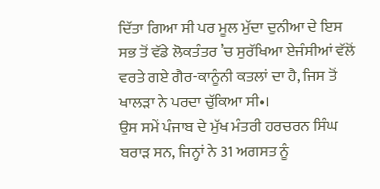ਦਿੱਤਾ ਗਿਆ ਸੀ ਪਰ ਮੂਲ ਮੁੱਦਾ ਦੁਨੀਆ ਦੇ ਇਸ ਸਭ ਤੋਂ ਵੱਡੇ ਲੋਕਤੰਤਰ ’ਚ ਸੁਰੱਖਿਆ ਏਜੰਸੀਆਂ ਵੱਲੋਂ ਵਰਤੇ ਗਏ ਗੈਰ-ਕਾਨੂੰਨੀ ਕਤਲਾਂ ਦਾ ਹੈ, ਜਿਸ ਤੋਂ ਖਾਲੜਾ ਨੇ ਪਰਦਾ ਚੁੱਕਿਆ ਸੀ•।
ਉਸ ਸਮੇਂ ਪੰਜਾਬ ਦੇ ਮੁੱਖ ਮੰਤਰੀ ਹਰਚਰਨ ਸਿੰਘ ਬਰਾੜ ਸਨ, ਜਿਨ੍ਹਾਂ ਨੇ 31 ਅਗਸਤ ਨੂੰ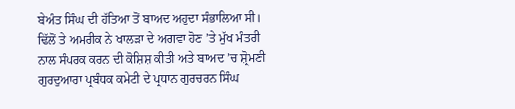ਬੇਅੰਤ ਸਿੰਘ ਦੀ ਹੱਤਿਆ ਤੋਂ ਬਾਅਦ ਅਹੁਦਾ ਸੰਭਾਲਿਆ ਸੀ। ਢਿੱਲੋਂ ਤੇ ਅਮਰੀਕ ਨੇ ਖਾਲੜਾ ਦੇ ਅਗਵਾ ਹੋਣ ’ਤੇ ਮੁੱਖ ਮੰਤਰੀ ਨਾਲ ਸੰਪਰਕ ਕਰਨ ਦੀ ਕੋਸ਼ਿਸ਼ ਕੀਤੀ ਅਤੇ ਬਾਅਦ ’ਚ ਸ਼੍ਰੋਮਣੀ ਗੁਰਦੁਆਰਾ ਪ੍ਰਬੰਧਕ ਕਮੇਟੀ ਦੇ ਪ੍ਰਧਾਨ ਗੁਰਚਰਨ ਸਿੰਘ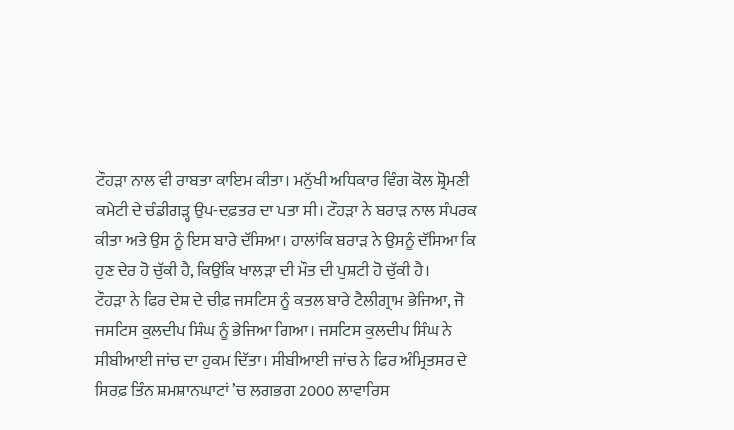ਟੌਹੜਾ ਨਾਲ ਵੀ ਰਾਬਤਾ ਕਾਇਮ ਕੀਤਾ। ਮਨੁੱਖੀ ਅਧਿਕਾਰ ਵਿੰਗ ਕੋਲ ਸ਼੍ਰੋਮਣੀ ਕਮੇਟੀ ਦੇ ਚੰਡੀਗੜ੍ਹ ਉਪ-ਦਫ਼ਤਰ ਦਾ ਪਤਾ ਸੀ। ਟੌਹੜਾ ਨੇ ਬਰਾੜ ਨਾਲ ਸੰਪਰਕ ਕੀਤਾ ਅਤੇ ਉਸ ਨੂੰ ਇਸ ਬਾਰੇ ਦੱਸਿਆ। ਹਾਲਾਂਕਿ ਬਰਾੜ ਨੇ ਉਸਨੂੰ ਦੱਸਿਆ ਕਿ ਹੁਣ ਦੇਰ ਹੋ ਚੁੱਕੀ ਹੈ, ਕਿਉਂਕਿ ਖਾਲੜਾ ਦੀ ਮੌਤ ਦੀ ਪੁਸ਼ਟੀ ਹੋ ਚੁੱਕੀ ਹੈ।
ਟੌਹੜਾ ਨੇ ਫਿਰ ਦੇਸ਼ ਦੇ ਚੀਫ਼ ਜਸਟਿਸ ਨੂੰ ਕਤਲ ਬਾਰੇ ਟੈਲੀਗ੍ਰਾਮ ਭੇਜਿਆ, ਜੋ ਜਸਟਿਸ ਕੁਲਦੀਪ ਸਿੰਘ ਨੂੰ ਭੇਜਿਆ ਗਿਆ। ਜਸਟਿਸ ਕੁਲਦੀਪ ਸਿੰਘ ਨੇ ਸੀਬੀਆਈ ਜਾਂਚ ਦਾ ਹੁਕਮ ਦਿੱਤਾ। ਸੀਬੀਆਈ ਜਾਂਚ ਨੇ ਫਿਰ ਅੰਮ੍ਰਿਤਸਰ ਦੇ ਸਿਰਫ਼ ਤਿੰਨ ਸ਼ਮਸ਼ਾਨਘਾਟਾਂ ’ਚ ਲਗਭਗ 2000 ਲਾਵਾਰਿਸ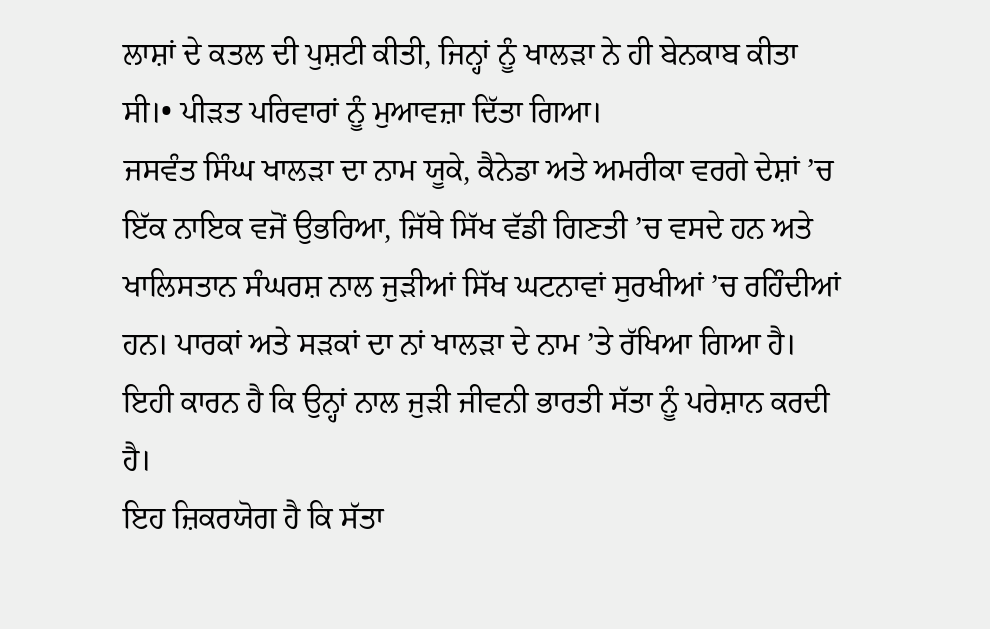ਲਾਸ਼ਾਂ ਦੇ ਕਤਲ ਦੀ ਪੁਸ਼ਟੀ ਕੀਤੀ, ਜਿਨ੍ਹਾਂ ਨੂੰ ਖਾਲੜਾ ਨੇ ਹੀ ਬੇਨਕਾਬ ਕੀਤਾ ਸੀ।• ਪੀੜਤ ਪਰਿਵਾਰਾਂ ਨੂੰ ਮੁਆਵਜ਼ਾ ਦਿੱਤਾ ਗਿਆ।
ਜਸਵੰਤ ਸਿੰਘ ਖਾਲੜਾ ਦਾ ਨਾਮ ਯੂਕੇ, ਕੈਨੇਡਾ ਅਤੇ ਅਮਰੀਕਾ ਵਰਗੇ ਦੇਸ਼ਾਂ ’ਚ ਇੱਕ ਨਾਇਕ ਵਜੋਂ ਉਭਰਿਆ, ਜਿੱਥੇ ਸਿੱਖ ਵੱਡੀ ਗਿਣਤੀ ’ਚ ਵਸਦੇ ਹਨ ਅਤੇ ਖਾਲਿਸਤਾਨ ਸੰਘਰਸ਼ ਨਾਲ ਜੁੜੀਆਂ ਸਿੱਖ ਘਟਨਾਵਾਂ ਸੁਰਖੀਆਂ ’ਚ ਰਹਿੰਦੀਆਂ ਹਨ। ਪਾਰਕਾਂ ਅਤੇ ਸੜਕਾਂ ਦਾ ਨਾਂ ਖਾਲੜਾ ਦੇ ਨਾਮ ’ਤੇ ਰੱਖਿਆ ਗਿਆ ਹੈ। ਇਹੀ ਕਾਰਨ ਹੈ ਕਿ ਉਨ੍ਹਾਂ ਨਾਲ ਜੁੜੀ ਜੀਵਨੀ ਭਾਰਤੀ ਸੱਤਾ ਨੂੰ ਪਰੇਸ਼ਾਨ ਕਰਦੀ ਹੈ।
ਇਹ ਜ਼ਿਕਰਯੋਗ ਹੈ ਕਿ ਸੱਤਾ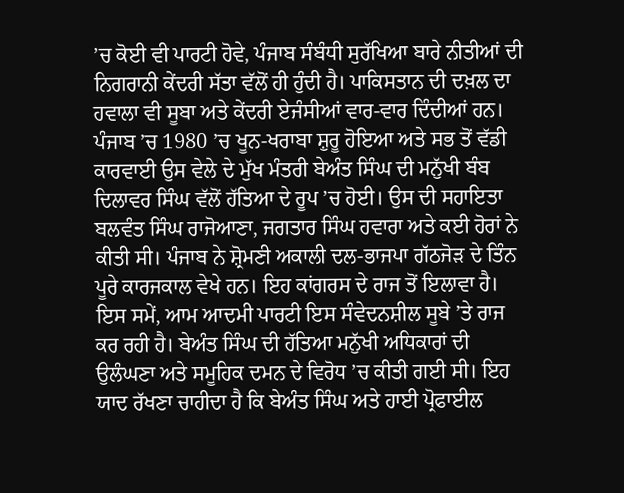’ਚ ਕੋਈ ਵੀ ਪਾਰਟੀ ਹੋਵੇ, ਪੰਜਾਬ ਸੰਬੰਧੀ ਸੁਰੱਖਿਆ ਬਾਰੇ ਨੀਤੀਆਂ ਦੀ ਨਿਗਰਾਨੀ ਕੇਂਦਰੀ ਸੱਤਾ ਵੱਲੋਂ ਹੀ ਹੁੰਦੀ ਹੈ। ਪਾਕਿਸਤਾਨ ਦੀ ਦਖ਼ਲ ਦਾ ਹਵਾਲਾ ਵੀ ਸੂਬਾ ਅਤੇ ਕੇਂਦਰੀ ਏਜੰਸੀਆਂ ਵਾਰ-ਵਾਰ ਦਿੰਦੀਆਂ ਹਨ।
ਪੰਜਾਬ ’ਚ 1980 ’ਚ ਖੂਨ-ਖਰਾਬਾ ਸ਼ੁਰੂ ਹੋਇਆ ਅਤੇ ਸਭ ਤੋਂ ਵੱਡੀ ਕਾਰਵਾਈ ਉਸ ਵੇਲੇ ਦੇ ਮੁੱਖ ਮੰਤਰੀ ਬੇਅੰਤ ਸਿੰਘ ਦੀ ਮਨੁੱਖੀ ਬੰਬ ਦਿਲਾਵਰ ਸਿੰਘ ਵੱਲੋਂ ਹੱਤਿਆ ਦੇ ਰੂਪ ’ਚ ਹੋਈ। ਉਸ ਦੀ ਸਹਾਇਤਾ ਬਲਵੰਤ ਸਿੰਘ ਰਾਜੋਆਣਾ, ਜਗਤਾਰ ਸਿੰਘ ਹਵਾਰਾ ਅਤੇ ਕਈ ਹੋਰਾਂ ਨੇ ਕੀਤੀ ਸੀ। ਪੰਜਾਬ ਨੇ ਸ਼੍ਰੋਮਣੀ ਅਕਾਲੀ ਦਲ-ਭਾਜਪਾ ਗੱਠਜੋੜ ਦੇ ਤਿੰਨ ਪੂਰੇ ਕਾਰਜਕਾਲ ਵੇਖੇ ਹਨ। ਇਹ ਕਾਂਗਰਸ ਦੇ ਰਾਜ ਤੋਂ ਇਲਾਵਾ ਹੈ। ਇਸ ਸਮੇਂ, ਆਮ ਆਦਮੀ ਪਾਰਟੀ ਇਸ ਸੰਵੇਦਨਸ਼ੀਲ ਸੂਬੇ ’ਤੇ ਰਾਜ ਕਰ ਰਹੀ ਹੈ। ਬੇਅੰਤ ਸਿੰਘ ਦੀ ਹੱਤਿਆ ਮਨੁੱਖੀ ਅਧਿਕਾਰਾਂ ਦੀ ਉਲੰਘਣਾ ਅਤੇ ਸਮੂਹਿਕ ਦਮਨ ਦੇ ਵਿਰੋਧ ’ਚ ਕੀਤੀ ਗਈ ਸੀ। ਇਹ ਯਾਦ ਰੱਖਣਾ ਚਾਹੀਦਾ ਹੈ ਕਿ ਬੇਅੰਤ ਸਿੰਘ ਅਤੇ ਹਾਈ ਪ੍ਰੋਫਾਈਲ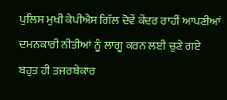ਪੁਲਿਸ ਮੁਖੀ ਕੇਪੀਐਸ ਗਿੱਲ ਦੋਵੇਂ ਕੇਂਦਰ ਰਾਹੀਂ ਆਪਣੀਆਂ ਦਮਨਕਾਰੀ ਨੀਤੀਆਂ ਨੂੰ ਲਾਗੂ ਕਰਨ ਲਈ ਚੁਣੇ ਗਏ ਬਹੁਤ ਹੀ ਤਜਰਬੇਕਾਰ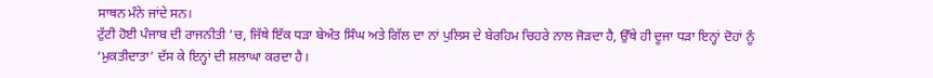ਸਾਥਨ ਮੰਨੇ ਜਾਂਦੇ ਸਨ।
ਟੁੱਟੀ ਹੋਈ ਪੰਜਾਬ ਦੀ ਰਾਜਨੀਤੀ ’ਚ, ਜਿੱਥੇ ਇੱਕ ਧੜਾ ਬੇਅੰਤ ਸਿੰਘ ਅਤੇ ਗਿੱਲ ਦਾ ਨਾਂ ਪੁਲਿਸ ਦੇ ਬੇਰਹਿਮ ਚਿਹਰੇ ਨਾਲ ਜੋੜਦਾ ਹੈ, ਉੱਥੇ ਹੀ ਦੂਜਾ ਧੜਾ ਇਨ੍ਹਾਂ ਦੋਹਾਂ ਨੂੰ ‘ਮੁਕਤੀਦਾਤਾ’ ਦੱਸ ਕੇ ਇਨ੍ਹਾਂ ਦੀ ਸ਼ਲਾਘਾ ਕਰਦਾ ਹੈ।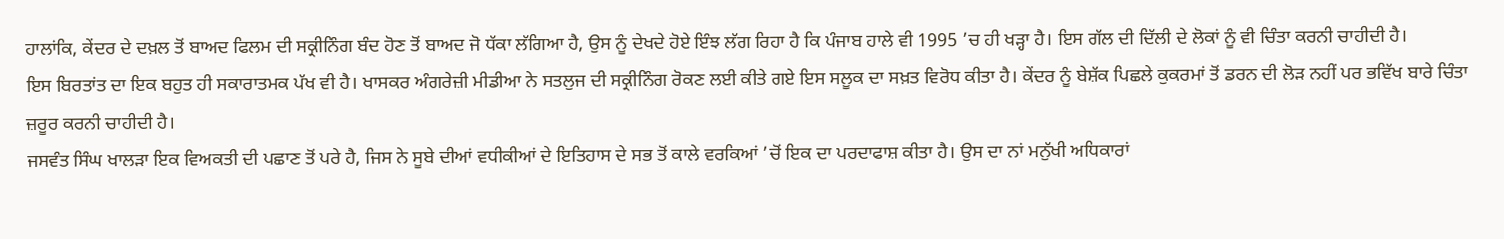ਹਾਲਾਂਕਿ, ਕੇਂਦਰ ਦੇ ਦਖ਼ਲ ਤੋਂ ਬਾਅਦ ਫਿਲਮ ਦੀ ਸਕ੍ਰੀਨਿੰਗ ਬੰਦ ਹੋਣ ਤੋਂ ਬਾਅਦ ਜੋ ਧੱਕਾ ਲੱਗਿਆ ਹੈ, ਉਸ ਨੂੰ ਦੇਖਦੇ ਹੋਏ ਇੰਝ ਲੱਗ ਰਿਹਾ ਹੈ ਕਿ ਪੰਜਾਬ ਹਾਲੇ ਵੀ 1995 ’ਚ ਹੀ ਖੜ੍ਹਾ ਹੈ। ਇਸ ਗੱਲ ਦੀ ਦਿੱਲੀ ਦੇ ਲੋਕਾਂ ਨੂੰ ਵੀ ਚਿੰਤਾ ਕਰਨੀ ਚਾਹੀਦੀ ਹੈ।
ਇਸ ਬਿਰਤਾਂਤ ਦਾ ਇਕ ਬਹੁਤ ਹੀ ਸਕਾਰਾਤਮਕ ਪੱਖ ਵੀ ਹੈ। ਖਾਸਕਰ ਅੰਗਰੇਜ਼ੀ ਮੀਡੀਆ ਨੇ ਸਤਲੁਜ ਦੀ ਸਕ੍ਰੀਨਿੰਗ ਰੋਕਣ ਲਈ ਕੀਤੇ ਗਏ ਇਸ ਸਲੂਕ ਦਾ ਸਖ਼ਤ ਵਿਰੋਧ ਕੀਤਾ ਹੈ। ਕੇਂਦਰ ਨੂੰ ਬੇਸ਼ੱਕ ਪਿਛਲੇ ਕੁਕਰਮਾਂ ਤੋਂ ਡਰਨ ਦੀ ਲੋੜ ਨਹੀਂ ਪਰ ਭਵਿੱਖ ਬਾਰੇ ਚਿੰਤਾ ਜ਼ਰੂਰ ਕਰਨੀ ਚਾਹੀਦੀ ਹੈ।
ਜਸਵੰਤ ਸਿੰਘ ਖਾਲੜਾ ਇਕ ਵਿਅਕਤੀ ਦੀ ਪਛਾਣ ਤੋਂ ਪਰੇ ਹੈ, ਜਿਸ ਨੇ ਸੂਬੇ ਦੀਆਂ ਵਧੀਕੀਆਂ ਦੇ ਇਤਿਹਾਸ ਦੇ ਸਭ ਤੋਂ ਕਾਲੇ ਵਰਕਿਆਂ ’ਚੋਂ ਇਕ ਦਾ ਪਰਦਾਫਾਸ਼ ਕੀਤਾ ਹੈ। ਉਸ ਦਾ ਨਾਂ ਮਨੁੱਖੀ ਅਧਿਕਾਰਾਂ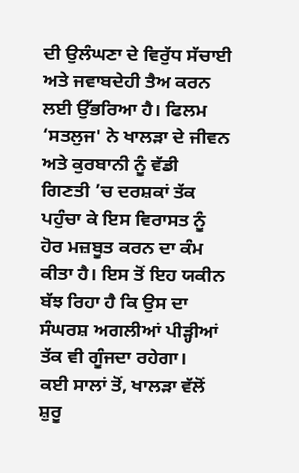ਦੀ ਉਲੰਘਣਾ ਦੇ ਵਿਰੁੱਧ ਸੱਚਾਈ ਅਤੇ ਜਵਾਬਦੇਹੀ ਤੈਅ ਕਰਨ ਲਈ ਉੱਭਰਿਆ ਹੈ। ਫਿਲਮ ‘ਸਤਲੁਜ' ਨੇ ਖਾਲੜਾ ਦੇ ਜੀਵਨ ਅਤੇ ਕੁਰਬਾਨੀ ਨੂੰ ਵੱਡੀ ਗਿਣਤੀ ’ਚ ਦਰਸ਼ਕਾਂ ਤੱਕ ਪਹੁੰਚਾ ਕੇ ਇਸ ਵਿਰਾਸਤ ਨੂੰ ਹੋਰ ਮਜ਼ਬੂਤ ਕਰਨ ਦਾ ਕੰਮ ਕੀਤਾ ਹੈ। ਇਸ ਤੋਂ ਇਹ ਯਕੀਨ ਬੱਝ ਰਿਹਾ ਹੈ ਕਿ ਉਸ ਦਾ ਸੰਘਰਸ਼ ਅਗਲੀਆਂ ਪੀੜ੍ਹੀਆਂ ਤੱਕ ਵੀ ਗੂੰਜਦਾ ਰਹੇਗਾ।
ਕਈ ਸਾਲਾਂ ਤੋਂ, ਖਾਲੜਾ ਵੱਲੋਂ ਸ਼ੁਰੂ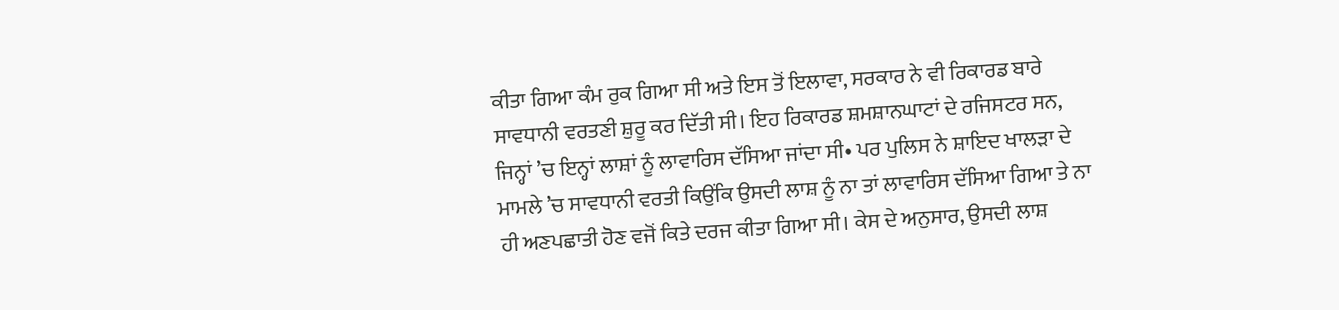ਕੀਤਾ ਗਿਆ ਕੰਮ ਰੁਕ ਗਿਆ ਸੀ ਅਤੇ ਇਸ ਤੋਂ ਇਲਾਵਾ, ਸਰਕਾਰ ਨੇ ਵੀ ਰਿਕਾਰਡ ਬਾਰੇ ਸਾਵਧਾਨੀ ਵਰਤਣੀ ਸ਼ੁਰੂ ਕਰ ਦਿੱਤੀ ਸੀ। ਇਹ ਰਿਕਾਰਡ ਸ਼ਮਸ਼ਾਨਘਾਟਾਂ ਦੇ ਰਜਿਸਟਰ ਸਨ, ਜਿਨ੍ਹਾਂ ’ਚ ਇਨ੍ਹਾਂ ਲਾਸ਼ਾਂ ਨੂੰ ਲਾਵਾਰਿਸ ਦੱਸਿਆ ਜਾਂਦਾ ਸੀ• ਪਰ ਪੁਲਿਸ ਨੇ ਸ਼ਾਇਦ ਖਾਲੜਾ ਦੇ ਮਾਮਲੇ ’ਚ ਸਾਵਧਾਨੀ ਵਰਤੀ ਕਿਉਂਕਿ ਉਸਦੀ ਲਾਸ਼ ਨੂੰ ਨਾ ਤਾਂ ਲਾਵਾਰਿਸ ਦੱਸਿਆ ਗਿਆ ਤੇ ਨਾ ਹੀ ਅਣਪਛਾਤੀ ਹੋਣ ਵਜੋਂ ਕਿਤੇ ਦਰਜ ਕੀਤਾ ਗਿਆ ਸੀ। ਕੇਸ ਦੇ ਅਨੁਸਾਰ, ਉਸਦੀ ਲਾਸ਼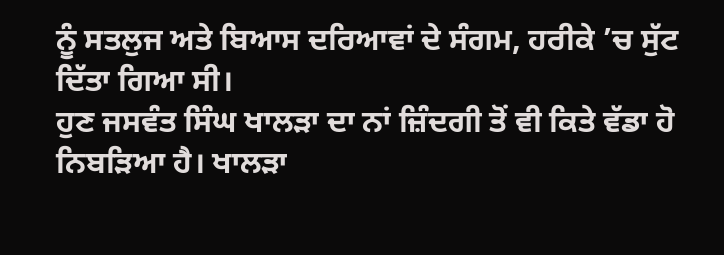ਨੂੰ ਸਤਲੁਜ ਅਤੇ ਬਿਆਸ ਦਰਿਆਵਾਂ ਦੇ ਸੰਗਮ, ਹਰੀਕੇ ’ਚ ਸੁੱਟ ਦਿੱਤਾ ਗਿਆ ਸੀ।
ਹੁਣ ਜਸਵੰਤ ਸਿੰਘ ਖਾਲੜਾ ਦਾ ਨਾਂ ਜ਼ਿੰਦਗੀ ਤੋਂ ਵੀ ਕਿਤੇ ਵੱਡਾ ਹੋ ਨਿਬੜਿਆ ਹੈ। ਖਾਲੜਾ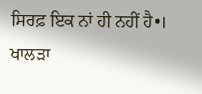ਸਿਰਫ਼ ਇਕ ਨਾਂ ਹੀ ਨਹੀਂ ਹੈ•। ਖਾਲੜਾ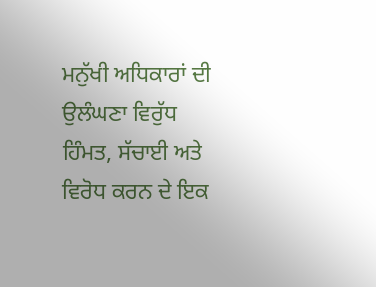ਮਨੁੱਖੀ ਅਧਿਕਾਰਾਂ ਦੀ ਉਲੰਘਣਾ ਵਿਰੁੱਧ ਹਿੰਮਤ, ਸੱਚਾਈ ਅਤੇ ਵਿਰੋਧ ਕਰਨ ਦੇ ਇਕ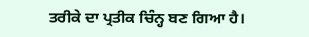ਤਰੀਕੇ ਦਾ ਪ੍ਰਤੀਕ ਚਿੰਨ੍ਹ ਬਣ ਗਿਆ ਹੈ।